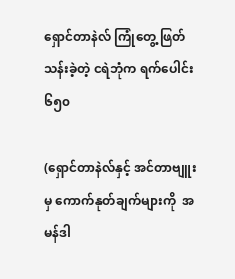ရှောင်တာနဲလ် ကြုံတွေ့ ဖြတ်သန်းခဲ့တဲ့ ငရဲဘုံက ရက်ပေါင်း ၆၅၀

(ရှောင်တာနဲလ်နှင့် အင်တာဗျူးမှ ကောက်နုတ်ချက်များကို  အမန်ဒါ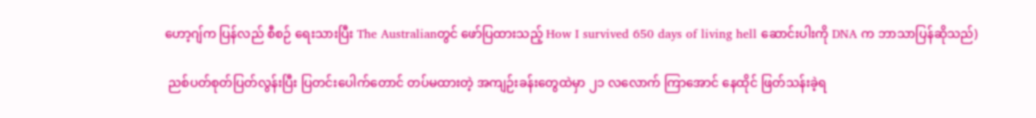ဟော့ဂျ်က ပြန်လည် စီစဉ် ရေးသားပြီး The Australianတွင် ဖော်ပြထားသည့် How I survived 650 days of living hell ဆောင်းပါးကို DNA က ဘာသာပြန်ဆိုသည်)

 ညစ်ပတ်စုတ်ပြတ်လွန်းပြီး ပြတင်းပေါက်တောင် တပ်မထားတဲ့ အကျဉ်းခန်းတွေထဲမှာ ၂၁ လလောက် ကြာအောင် နေထိုင် ဖြတ်သန်းခဲ့ရ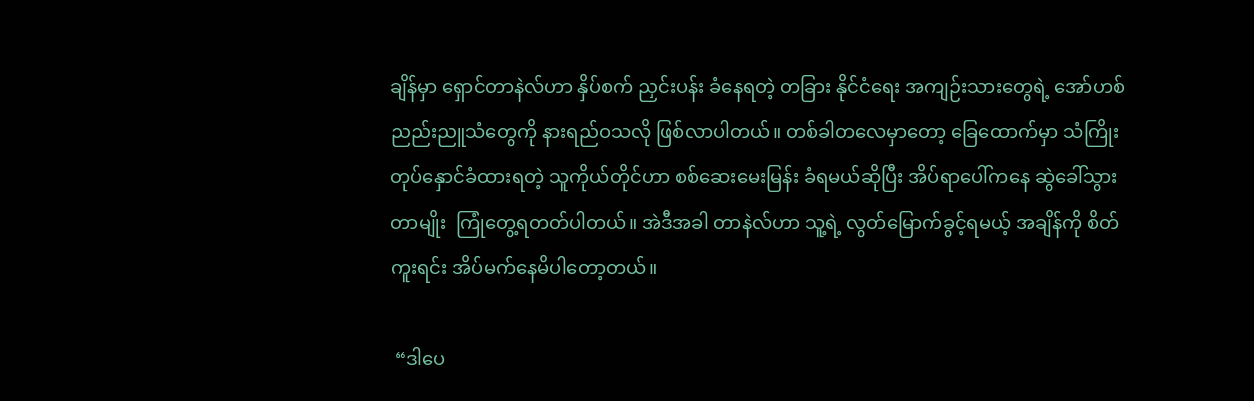ချိန်မှာ ရှောင်တာနဲလ်ဟာ နှိပ်စက် ညှင်းပန်း ခံနေရတဲ့ တခြား နိုင်ငံရေး အကျဉ်းသားတွေရဲ့ အော်ဟစ် ညည်းညူသံတွေကို နားရည်ဝသလို ဖြစ်လာပါတယ်။ တစ်ခါတလေမှာတော့ ခြေထောက်မှာ သံကြိုး တုပ်နှောင်ခံထားရတဲ့ သူကိုယ်တိုင်ဟာ စစ်ဆေးမေးမြန်း ခံရမယ်ဆိုပြီး အိပ်ရာပေါ်ကနေ ဆွဲခေါ်သွားတာမျိုး  ကြုံတွေ့ရတတ်ပါတယ်။ အဲဒီအခါ တာနဲလ်ဟာ သူ့ရဲ့ လွတ်မြောက်ခွင့်ရမယ့် အချိန်ကို စိတ်ကူးရင်း အိပ်မက်နေမိပါတော့တယ်။

 “ဒါပေ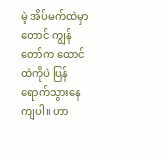မဲ့ အိပ်မက်ထဲမှာတောင် ကျွန်တော်က ထောင်ထဲကိုပဲ ပြန်ရောက်သွားနေကျပါ။ ဟာ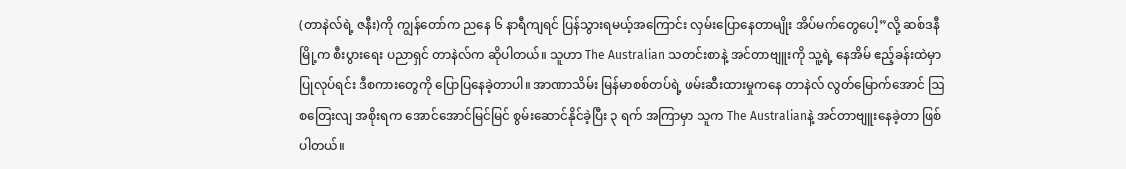(တာနဲလ်ရဲ့ ဇနီး)ကို ကျွန်တော်က ညနေ ၆ နာရီကျရင် ပြန်သွားရမယ့်အကြောင်း လှမ်းပြောနေတာမျိုး အိပ်မက်တွေပေါ့”လို့ ဆစ်ဒနီမြို့က စီးပွားရေး ပညာရှင် တာနဲလ်က ဆိုပါတယ်။ သူဟာ The Australian သတင်းစာနဲ့ အင်တာဗျူးကို သူ့ရဲ့ နေအိမ် ဧည့်ခန်းထဲမှာ ပြုလုပ်ရင်း ဒီစကားတွေကို ပြောပြနေခဲ့တာပါ။ အာဏာသိမ်း မြန်မာစစ်တပ်ရဲ့ ဖမ်းဆီးထားမှုကနေ တာနဲလ် လွတ်မြောက်အောင် ဩစတြေးလျ အစိုးရက အောင်အောင်မြင်မြင် စွမ်းဆောင်နိုင်ခဲ့ပြီး ၃ ရက် အကြာမှာ သူက The Australianနဲ့ အင်တာဗျူးနေခဲ့တာ ဖြစ်ပါတယ်။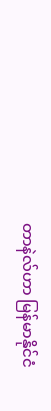တာနဲလ်ဟာ မြန်မာနိုင်ငံ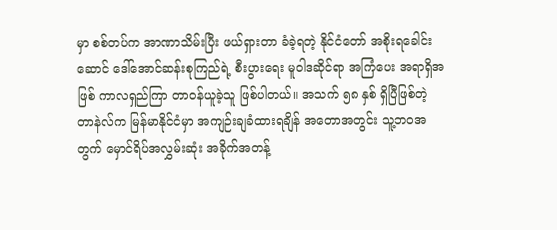မှာ စစ်တပ်က အာဏာသိမ်းပြီး ဖယ်ရှားတာ ခံခဲ့ရတဲ့ နိုင်ငံတော် အစိုးရခေါင်းဆောင် ဒေါ်အောင်ဆန်းစုကြည်ရဲ့ စီးပွားရေး မူဝါဒဆိုင်ရာ အကြံပေး အရာရှိအဖြစ် ကာလရှည်ကြာ တာဝန်ယူခဲ့သူ ဖြစ်ပါတယ်။ အသက် ၅၈ နှစ် ရှိပြီဖြစ်တဲ့ တာနဲလ်က မြန်မာနိုင်ငံမှာ အကျဉ်းချခံထားရချိန် အတောအတွင်း သူ့ဘဝအတွက် မှောင်ရိပ်အလွှမ်းဆုံး အခိုက်အတန့်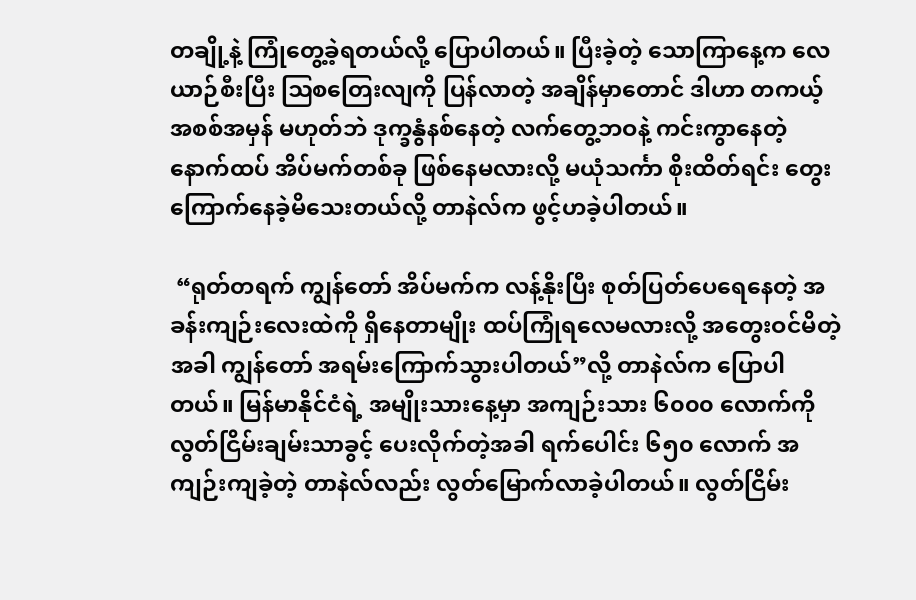တချို့နဲ့ ကြုံတွေ့ခဲ့ရတယ်လို့ ပြောပါတယ်။ ပြီးခဲ့တဲ့ သောကြာနေ့က လေယာဉ်စီးပြီး ဩစတြေးလျကို ပြန်လာတဲ့ အချိန်မှာတောင် ဒါဟာ တကယ့် အစစ်အမှန် မဟုတ်ဘဲ ဒုက္ခနွံနစ်နေတဲ့ လက်တွေ့ဘဝနဲ့ ကင်းကွာနေတဲ့ နောက်ထပ် အိပ်မက်တစ်ခု ဖြစ်နေမလားလို့ မယုံသင်္ကာ စိုးထိတ်ရင်း တွေးကြောက်နေခဲ့မိသေးတယ်လို့ တာနဲလ်က ဖွင့်ဟခဲ့ပါတယ်။

 “ရုတ်တရက် ကျွန်တော် အိပ်မက်က လန့်နိုးပြီး စုတ်ပြတ်ပေရေနေတဲ့ အခန်းကျဉ်းလေးထဲကို ရှိနေတာမျိုး ထပ်ကြုံရလေမလားလို့ အတွေးဝင်မိတဲ့အခါ ကျွန်တော် အရမ်းကြောက်သွားပါတယ်”လို့ တာနဲလ်က ပြောပါတယ်။ မြန်မာနိုင်ငံရဲ့ အမျိုးသားနေ့မှာ အကျဉ်းသား ၆၀၀၀ လောက်ကို လွတ်ငြိမ်းချမ်းသာခွင့် ပေးလိုက်တဲ့အခါ ရက်ပေါင်း ၆၅၀ လောက် အကျဉ်းကျခဲ့တဲ့ တာနဲလ်လည်း လွတ်မြောက်လာခဲ့ပါတယ်။ လွတ်ငြိမ်း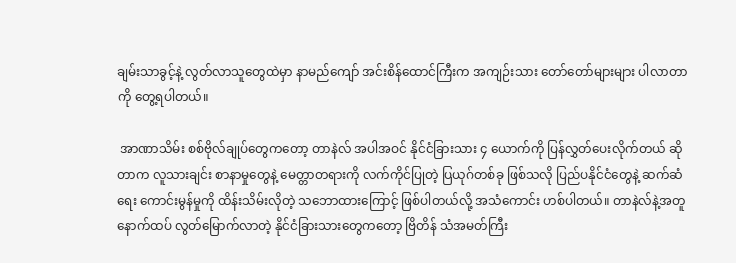ချမ်းသာခွင့်နဲ့ လွတ်လာသူတွေထဲမှာ နာမည်ကျော် အင်းစိန်ထောင်ကြီးက အကျဉ်းသား တော်တော်များများ ပါလာတာကို တွေ့ရပါတယ်။

 အာဏာသိမ်း စစ်ဗိုလ်ချုပ်တွေကတော့ တာနဲလ် အပါအဝင် နိုင်ငံခြားသား ၄ ယောက်ကို ပြန်လွှတ်ပေးလိုက်တယ် ဆိုတာက လူသားချင်း စာနာမှုတွေနဲ့ မေတ္တာတရားကို လက်ကိုင်ပြုတဲ့ ပြယုဂ်တစ်ခု ဖြစ်သလို ပြည်ပနိုင်ငံတွေနဲ့ ဆက်ဆံရေး ကောင်းမွန်မှုကို ထိန်းသိမ်းလိုတဲ့ သဘောထားကြောင့် ဖြစ်ပါတယ်လို့ အသံကောင်း ဟစ်ပါတယ်။ တာနဲလ်နဲ့အတူ နောက်ထပ် လွတ်မြောက်လာတဲ့ နိုင်ငံခြားသားတွေကတော့ ဗြိတိန် သံအမတ်ကြီး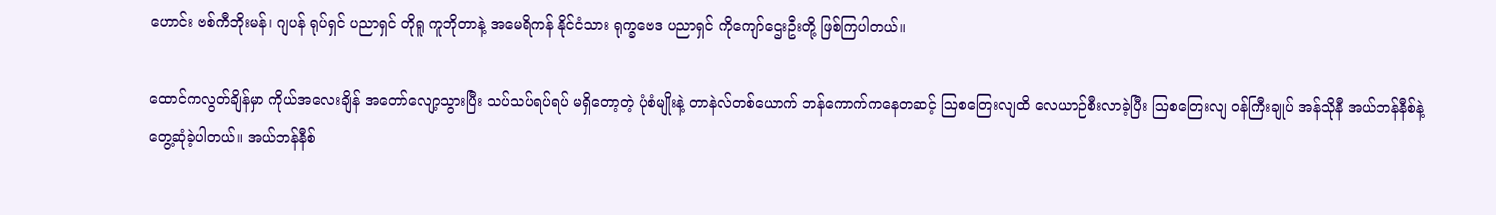ဟောင်း ဗစ်ကီဘိုးမန်၊ ဂျပန် ရုပ်ရှင် ပညာရှင် တိုရူ ကူဘိုတာနဲ့ အမေရိကန် နိုင်ငံသား ရုက္ခဗေဒ ပညာရှင် ကိုကျော်ဌေးဦးတို့ ဖြစ်ကြပါတယ်။

ထောင်ကလွတ်ချိန်မှာ ကိုယ်အလေးချိန် အတော်လျော့သွားပြီး သပ်သပ်ရပ်ရပ် မရှိတော့တဲ့ ပုံစံမျိုးနဲ့ တာနဲလ်တစ်ယောက် ဘန်ကောက်ကနေတဆင့် ဩစတြေးလျထိ လေယာဉ်စီးလာခဲ့ပြီး ဩစတြေးလျ ဝန်ကြီးချုပ် အန်သိုနီ အယ်ဘန်နီစ်နဲ့ တွေ့ဆုံခဲ့ပါတယ်။ အယ်ဘန်နီစ်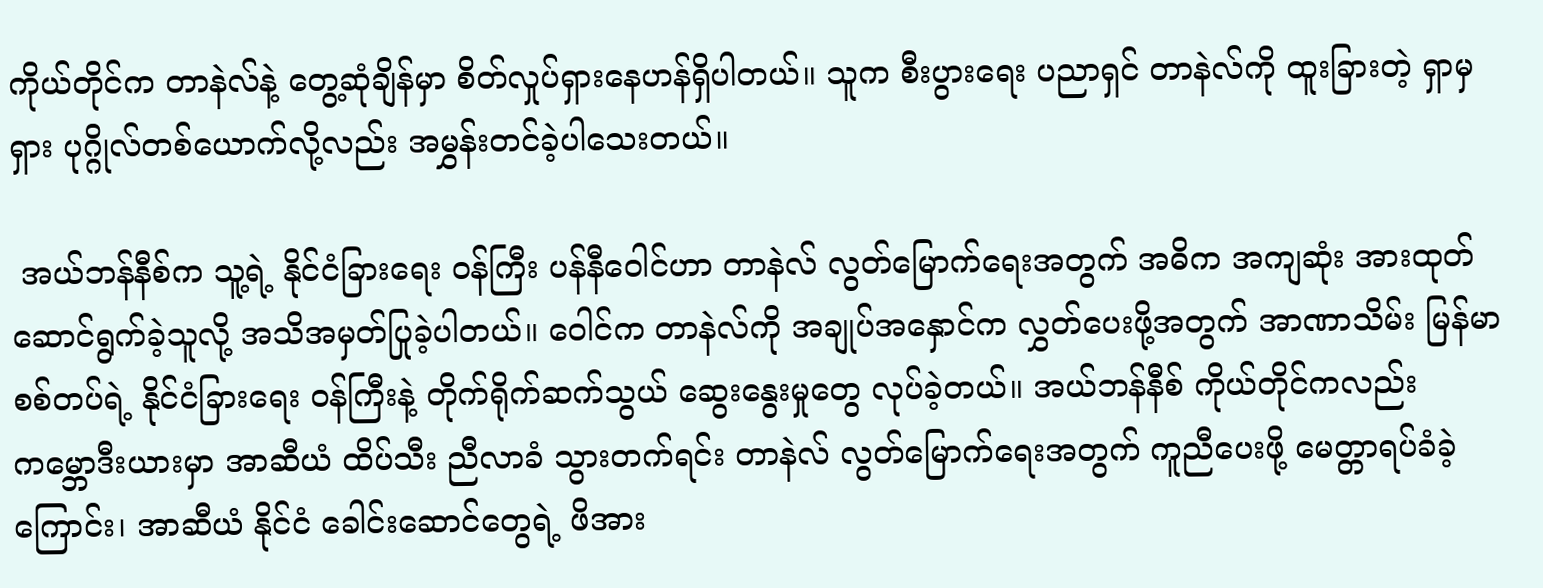ကိုယ်တိုင်က တာနဲလ်နဲ့ တွေ့ဆုံချိန်မှာ စိတ်လှုပ်ရှားနေဟန်ရှိပါတယ်။ သူက စီးပွားရေး ပညာရှင် တာနဲလ်ကို ထူးခြားတဲ့ ရှာမှရှား ပုဂ္ဂိုလ်တစ်ယောက်လို့လည်း အမွှန်းတင်ခဲ့ပါသေးတယ်။

 အယ်ဘန်နီစ်က သူ့ရဲ့ နိုင်ငံခြားရေး ဝန်ကြီး ပန်နီဝေါင်ဟာ တာနဲလ် လွတ်မြောက်ရေးအတွက် အဓိက အကျဆုံး အားထုတ်ဆောင်ရွက်ခဲ့သူလို့ အသိအမှတ်ပြုခဲ့ပါတယ်။ ဝေါင်က တာနဲလ်ကို အချုပ်အနှောင်က လွှတ်ပေးဖို့အတွက် အာဏာသိမ်း မြန်မာစစ်တပ်ရဲ့ နိုင်ငံခြားရေး ဝန်ကြီးနဲ့ တိုက်ရိုက်ဆက်သွယ် ဆွေးနွေးမှုတွေ လုပ်ခဲ့တယ်။ အယ်ဘန်နီစ် ကိုယ်တိုင်ကလည်း ကမ္ဘောဒီးယားမှာ အာဆီယံ ထိပ်သီး ညီလာခံ သွားတက်ရင်း တာနဲလ် လွတ်မြောက်ရေးအတွက် ကူညီပေးဖို့ မေတ္တာရပ်ခံခဲ့ကြောင်း၊ အာဆီယံ နိုင်ငံ ခေါင်းဆောင်တွေရဲ့ ဖိအား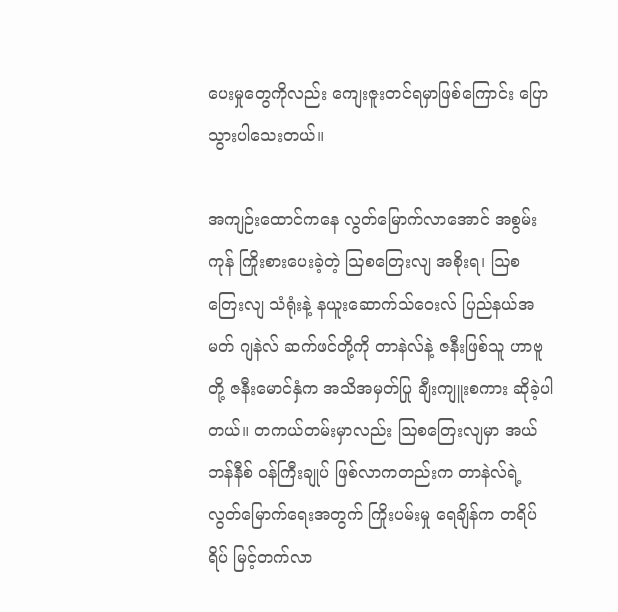ပေးမှုတွေကိုလည်း ကျေးဇူးတင်ရမှာဖြစ်ကြောင်း ပြောသွားပါသေးတယ်။

အကျဉ်းထောင်ကနေ လွတ်မြောက်လာအောင် အစွမ်းကုန် ကြိုးစားပေးခဲ့တဲ့ ဩစတြေးလျ အစိုးရ၊ ဩစတြေးလျ သံရုံးနဲ့ နယူးဆောက်သ်ဝေးလ် ပြည်နယ်အမတ် ဂျနဲလ် ဆက်ဖင်တို့ကို တာနဲလ်နဲ့ ဇနီးဖြစ်သူ ဟာဗူတို့ ဇနီးမောင်နှံက အသိအမှတ်ပြု ချီးကျူးစကား ဆိုခဲ့ပါတယ်။ တကယ်တမ်းမှာလည်း ဩစတြေးလျမှာ အယ်ဘန်နီစ် ဝန်ကြီးချုပ် ဖြစ်လာကတည်းက တာနဲလ်ရဲ့ လွတ်မြောက်ရေးအတွက် ကြိုးပမ်းမှု ရေချိန်က တရိပ်ရိပ် မြင့်တက်လာ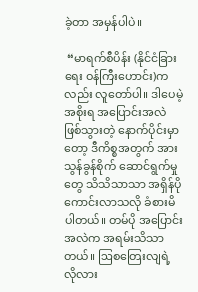ခဲ့တာ အမှန်ပါပဲ။

 “မာရက်စီပိန်း (နိုင်ငံခြားရေး ဝန်ကြီးဟောင်း)ကလည်း လူတော်ပါ။ ဒါပေမဲ့ အစိုးရ အပြောင်းအလဲ ဖြစ်သွားတဲ့ နောက်ပိုင်းမှာတော့ ဒီကိစ္စအတွက် အားသွန်ခွန်စိုက် ဆောင်ရွက်မှုတွေ သိသိသာသာ အရှိန်ပိုကောင်းလာသလို ခံစားမိပါတယ်။ တမ်ပို အပြောင်းအလဲက အရမ်းသိသာတယ်။ ဩစတြေးလျရဲ့ လိုလား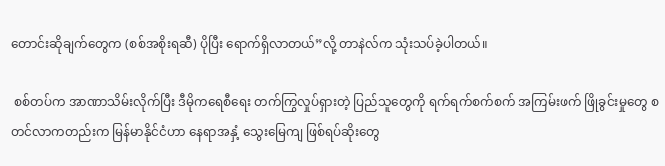တောင်းဆိုချက်တွေက (စစ်အစိုးရဆီ) ပိုပြီး ရောက်ရှိလာတယ်”လို့ တာနဲလ်က သုံးသပ်ခဲ့ပါတယ်။

 စစ်တပ်က အာဏာသိမ်းလိုက်ပြီး ဒီမိုကရေစီရေး တက်ကြွလှုပ်ရှားတဲ့ ပြည်သူတွေကို ရက်ရက်စက်စက် အကြမ်းဖက် ဖြိုခွင်းမှုတွေ စတင်လာကတည်းက မြန်မာနိုင်ငံဟာ နေရာအနှံ့ သွေးမြေကျ ဖြစ်ရပ်ဆိုးတွေ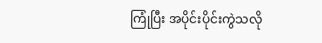ကြုံပြီး အပိုင်းပိုင်းကွဲသလို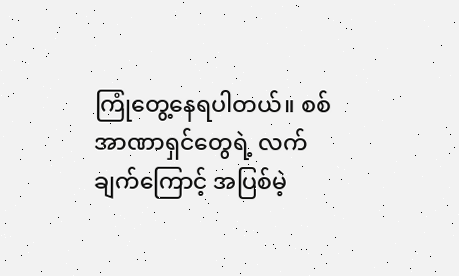ကြုံတွေ့နေရပါတယ်။ စစ်အာဏာရှင်တွေရဲ့ လက်ချက်ကြောင့် အပြစ်မဲ့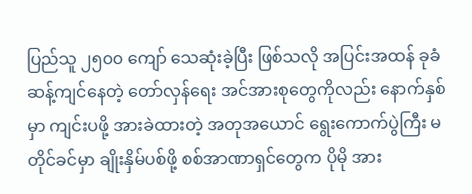ပြည်သူ ၂၅၀၀ ကျော် သေဆုံးခဲ့ပြီး ဖြစ်သလို အပြင်းအထန် ခုခံ ဆန့်ကျင်နေတဲ့ တော်လှန်ရေး အင်အားစုတွေကိုလည်း နောက်နှစ်မှာ ကျင်းပဖို့ အားခဲထားတဲ့ အတုအယောင် ရွေးကောက်ပွဲကြီး မတိုင်ခင်မှာ ချိုးနှိမ်ပစ်ဖို့ စစ်အာဏာရှင်တွေက ပိုမို အား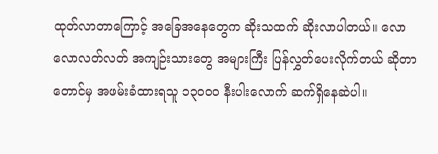ထုတ်လာတာကြောင့် အခြေအနေတွေက ဆိုးသထက် ဆိုးလာပါတယ်။ လောလောလတ်လတ် အကျဉ်းသားတွေ အများကြီး ပြန်လွှတ်ပေးလိုက်တယ် ဆိုတာတောင်မှ အဖမ်းခံထားရသူ ၁၃၀၀၀ နီးပါးလောက် ဆက်ရှိနေဆဲပါ။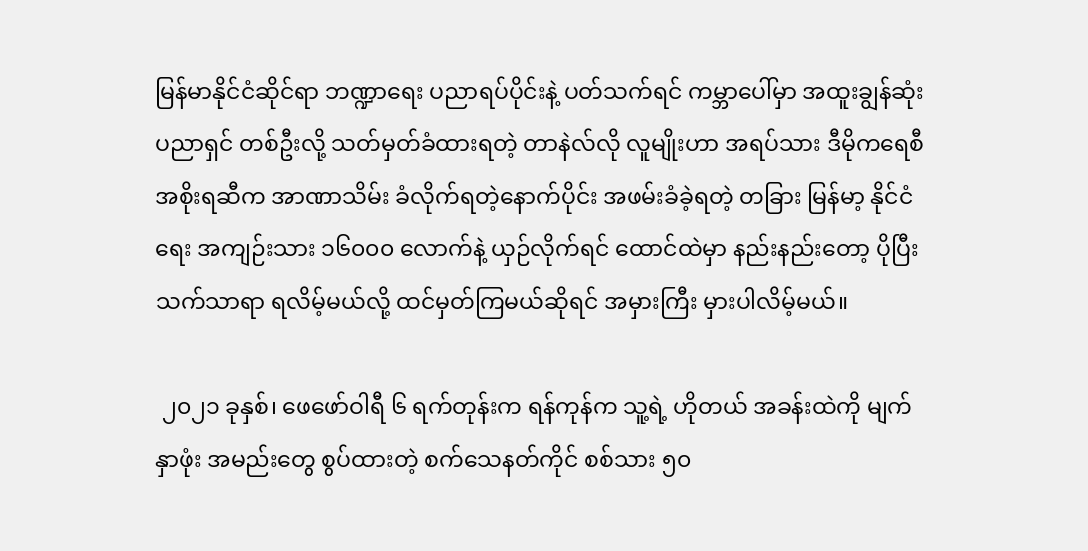မြန်မာနိုင်ငံဆိုင်ရာ ဘဏ္ဍာရေး ပညာရပ်ပိုင်းနဲ့ ပတ်သက်ရင် ကမ္ဘာပေါ်မှာ အထူးချွန်ဆုံး ပညာရှင် တစ်ဦးလို့ သတ်မှတ်ခံထားရတဲ့ တာနဲလ်လို လူမျိုးဟာ အရပ်သား ဒီမိုကရေစီ အစိုးရဆီက အာဏာသိမ်း ခံလိုက်ရတဲ့နောက်ပိုင်း အဖမ်းခံခဲ့ရတဲ့ တခြား မြန်မာ့ နိုင်ငံရေး အကျဉ်းသား ၁၆၀၀၀ လောက်နဲ့ ယှဉ်လိုက်ရင် ထောင်ထဲမှာ နည်းနည်းတော့ ပိုပြီး သက်သာရာ ရလိမ့်မယ်လို့ ထင်မှတ်ကြမယ်ဆိုရင် အမှားကြီး မှားပါလိမ့်မယ်။

 ၂၀၂၁ ခုနှစ်၊ ဖေဖော်ဝါရီ ၆ ရက်တုန်းက ရန်ကုန်က သူ့ရဲ့ ဟိုတယ် အခန်းထဲကို မျက်နှာဖုံး အမည်းတွေ စွပ်ထားတဲ့ စက်သေနတ်ကိုင် စစ်သား ၅၀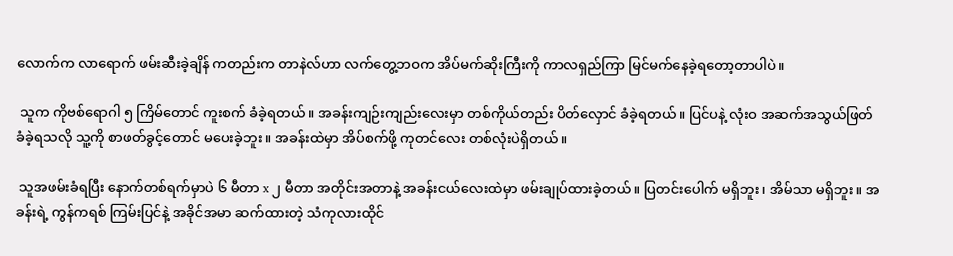လောက်က လာရောက် ဖမ်းဆီးခဲ့ချိန် ကတည်းက တာနဲလ်ဟာ လက်တွေ့ဘဝက အိပ်မက်ဆိုးကြီးကို ကာလရှည်ကြာ မြင်မက်နေခဲ့ရတော့တာပါပဲ။

 သူက ကိုဗစ်ရောဂါ ၅ ကြိမ်တောင် ကူးစက် ခံခဲ့ရတယ်။ အခန်းကျဉ်းကျည်းလေးမှာ တစ်ကိုယ်တည်း ပိတ်လှောင် ခံခဲ့ရတယ်။ ပြင်ပနဲ့ လုံးဝ အဆက်အသွယ်ဖြတ် ခံခဲ့ရသလို သူ့ကို စာဖတ်ခွင့်တောင် မပေးခဲ့ဘူး။ အခန်းထဲမှာ အိပ်စက်ဖို့ ကုတင်လေး တစ်လုံးပဲရှိတယ်။

 သူအဖမ်းခံရပြီး နောက်တစ်ရက်မှာပဲ ၆ မီတာ x ၂ မီတာ အတိုင်းအတာနဲ့ အခန်းငယ်လေးထဲမှာ ဖမ်းချုပ်ထားခဲ့တယ်။ ပြတင်းပေါက် မရှိဘူး၊ အိမ်သာ မရှိဘူး။ အခန်းရဲ့ ကွန်ကရစ် ကြမ်းပြင်နဲ့ အခိုင်အမာ ဆက်ထားတဲ့ သံကုလားထိုင်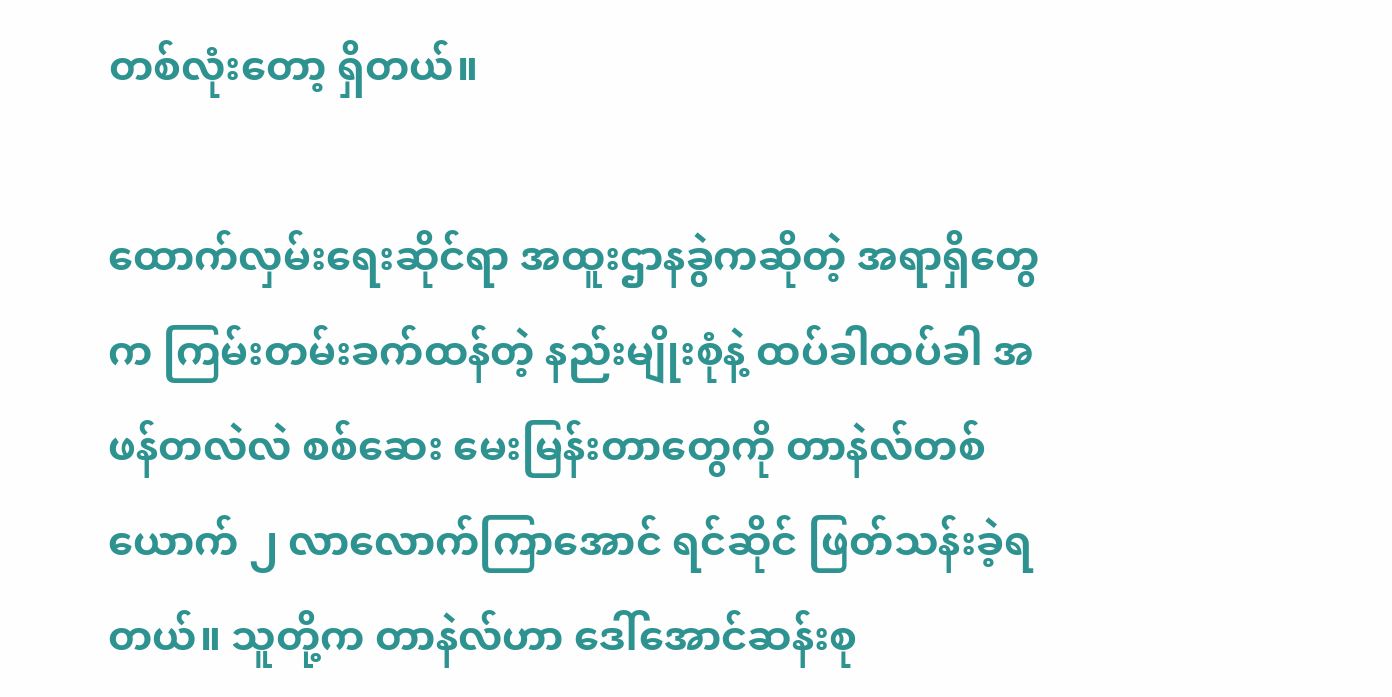တစ်လုံးတော့ ရှိတယ်။

ထောက်လှမ်းရေးဆိုင်ရာ အထူးဌာနခွဲကဆိုတဲ့ အရာရှိတွေက ကြမ်းတမ်းခက်ထန်တဲ့ နည်းမျိုးစုံနဲ့ ထပ်ခါထပ်ခါ အဖန်တလဲလဲ စစ်ဆေး မေးမြန်းတာတွေကို တာနဲလ်တစ်ယောက် ၂ လာလောက်ကြာအောင် ရင်ဆိုင် ဖြတ်သန်းခဲ့ရတယ်။ သူတို့က တာနဲလ်ဟာ ဒေါ်အောင်ဆန်းစု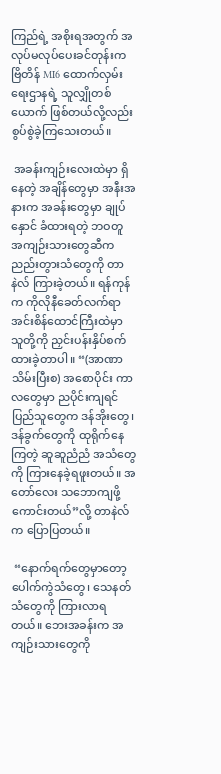ကြည်ရဲ့ အစိုးရအတွက် အလုပ်မလုပ်ပေးခင်တုန်းက ဗြိတိန် MI6 ထောက်လှမ်းရေးဌာနရဲ့ သူလျှိုတစ်ယောက် ဖြစ်တယ်လို့လည်း စွပ်စွဲခဲ့ကြသေးတယ်။

 အခန်းကျဉ်းလေးထဲမှာ ရှိနေတဲ့ အချိန်တွေမှာ အနီးအနားက အခန်းတွေမှာ ချုပ်နှောင် ခံထားရတဲ့ ဘဝတူ အကျဉ်းသားတွေဆီက ညည်းတွားသံတွေကို တာနဲလ် ကြားခဲ့တယ်။ ရန်ကုန်က ကိုလိုနီခေတ်လက်ရာ အင်းစိန်ထောင်ကြီးထဲမှာ သူတို့ကို ညှင်းပန်းနှိပ်စက်ထားခဲ့တာပါ။ “(အာဏာသိမ်းပြီးစ) အစောပိုင်း ကာလတွေမှာ ညပိုင်းကျရင် ပြည်သူတွေက ဒန်အိုးတွေ၊ ဒန်ခွက်တွေကို ထုရိုက်နေကြတဲ့ ဆူဆူညံညံ အသံတွေကို ကြားနေခဲ့ရဖူးတယ်။ အတော်လေး သဘောကျဖို့ကောင်းတယ်”လို့ တာနဲလ်က ပြောပြတယ်။

 “နောက်ရက်တွေမှာတော့ ပေါက်ကွဲသံတွေ၊ သေနတ်သံတွေကို ကြားလာရတယ်။ ဘေးအခန်းက အကျဉ်းသားတွေကို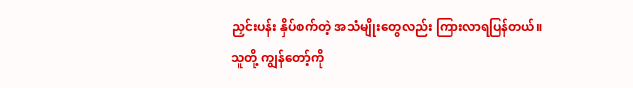ညှင်းပန်း နှိပ်စက်တဲ့ အသံမျိုးတွေလည်း ကြားလာရပြန်တယ်။ သူတို့ ကျွန်တော့်ကို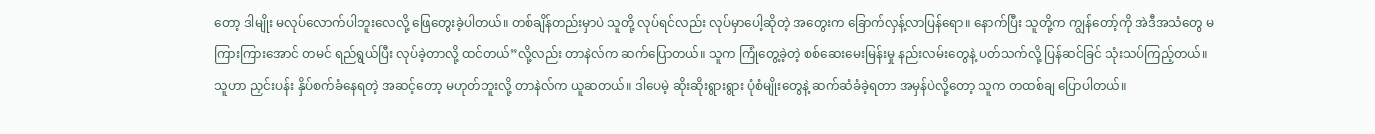တော့ ဒါမျိုး မလုပ်လောက်ပါဘူးလေလို့ ဖြေတွေးခဲ့ပါတယ်။ တစ်ချိန်တည်းမှာပဲ သူတို့ လုပ်ရင်လည်း လုပ်မှာပေါ့ဆိုတဲ့ အတွေးက ခြောက်လှန့်လာပြန်ရော။ နောက်ပြီး သူတို့က ကျွန်တော့်ကို အဲဒီအသံတွေ မကြားကြားအောင် တမင် ရည်ရွယ်ပြီး လုပ်ခဲ့တာလို့ ထင်တယ်”လို့လည်း တာနဲလ်က ဆက်ပြောတယ်။ သူက ကြုံတွေ့ခဲ့တဲ့ စစ်ဆေးမေးမြန်းမှု နည်းလမ်းတွေနဲ့ ပတ်သက်လို့ ပြန်ဆင်ခြင် သုံးသပ်ကြည့်တယ်။ သူဟာ ညှင်းပန်း နှိပ်စက်ခံနေရတဲ့ အဆင့်တော့ မဟုတ်ဘူးလို့ တာနဲလ်က ယူဆတယ်။ ဒါပေမဲ့ ဆိုးဆိုးရွားရွား ပုံစံမျိုးတွေနဲ့ ဆက်ဆံခံခဲ့ရတာ အမှန်ပဲလို့တော့ သူက တထစ်ချ ပြောပါတယ်။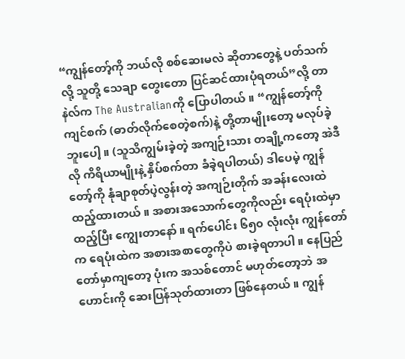“ကျွန်တော့်ကို ဘယ်လို စစ်ဆေးမလဲ ဆိုတာတွေနဲ့ ပတ်သက်လို့ သူတို့ သေချာ တွေးတော ပြင်ဆင်ထားပုံရတယ်”လို့ တာနဲလ်က The Australianကို ပြောပါတယ်။ “ကျွန်တော့်ကို ကျင်စက် (ဓာတ်လိုက်စေတဲ့စက်)နဲ့ တို့တာမျိုးတော့ မလုပ်ခဲ့ဘူးပေါ့။ (သူသိကျွမ်းခဲ့တဲ့ အကျဉ်းသား တချို့ကတော့ အဲဒီလို ကိရိယာမျိုးနဲ့ နှိပ်စက်တာ ခံခဲ့ရပါတယ်) ဒါပေမဲ့ ကျွန်တော့်ကို နုံချာစုတ်ပဲ့လွန်းတဲ့ အကျဉ်းတိုက် အခန်းလေးထဲ ထည့်ထားတယ်။ အစားအသောက်တွေကိုလည်း ရေပုံးထဲမှာ ထည့်ပြီး ကျွေးတာနော်။ ရက်ပေါင်း ၆၅၀ လုံးလုံး ကျွန်တော်က ရေပုံးထဲက အစားအစာတွေကိုပဲ စားခဲ့ရတာပါ။ နေပြည်တော်မှာကျတော့ ပုံးက အသစ်တောင် မဟုတ်တော့ဘဲ အဟောင်းကို ဆေးပြန်သုတ်ထားတာ ဖြစ်နေတယ်။ ကျွန်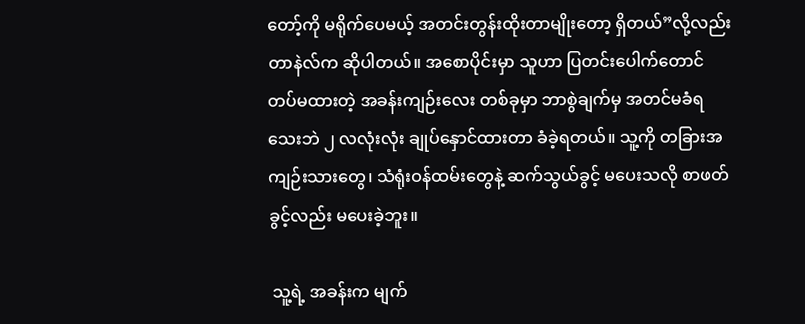တော့်ကို မရိုက်ပေမယ့် အတင်းတွန်းထိုးတာမျိုးတော့ ရှိတယ်”လို့လည်း တာနဲလ်က ဆိုပါတယ်။ အစောပိုင်းမှာ သူဟာ ပြတင်းပေါက်တောင် တပ်မထားတဲ့ အခန်းကျဉ်းလေး တစ်ခုမှာ ဘာစွဲချက်မှ အတင်မခံရသေးဘဲ ၂ လလုံးလုံး ချုပ်နှောင်ထားတာ ခံခဲ့ရတယ်။ သူ့ကို တခြားအကျဉ်းသားတွေ၊ သံရုံးဝန်ထမ်းတွေနဲ့ ဆက်သွယ်ခွင့် မပေးသလို စာဖတ်ခွင့်လည်း မပေးခဲ့ဘူး။

 သူ့ရဲ့ အခန်းက မျက်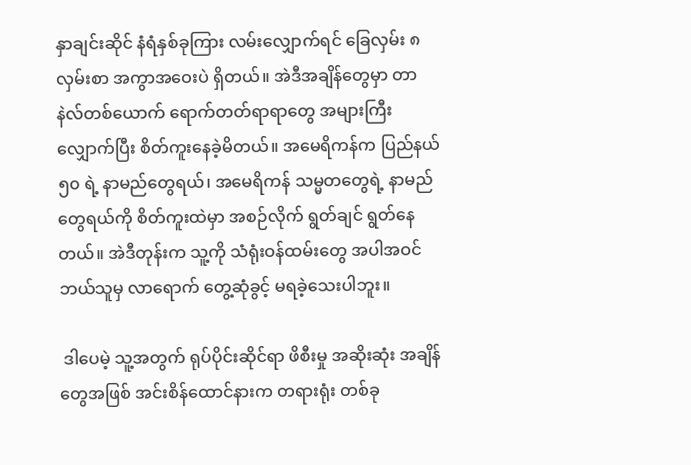နှာချင်းဆိုင် နံရံနှစ်ခုကြား လမ်းလျှောက်ရင် ခြေလှမ်း ၈ လှမ်းစာ အကွာအဝေးပဲ ရှိတယ်။ အဲဒီအချိန်တွေမှာ တာနဲလ်တစ်ယောက် ရောက်တတ်ရာရာတွေ အများကြီး လျှောက်ပြီး စိတ်ကူးနေခဲ့မိတယ်။ အမေရိကန်က ပြည်နယ် ၅၀ ရဲ့ နာမည်တွေရယ်၊ အမေရိကန် သမ္မတတွေရဲ့ နာမည်တွေရယ်ကို စိတ်ကူးထဲမှာ အစဉ်လိုက် ရွတ်ချင် ရွတ်နေတယ်။ အဲဒီတုန်းက သူ့ကို သံရုံးဝန်ထမ်းတွေ အပါအဝင် ဘယ်သူမှ လာရောက် တွေ့ဆုံခွင့် မရခဲ့သေးပါဘူး။

 ဒါပေမဲ့ သူ့အတွက် ရုပ်ပိုင်းဆိုင်ရာ ဖိစီးမှု အဆိုးဆုံး အချိန်တွေအဖြစ် အင်းစိန်ထောင်နားက တရားရုံး တစ်ခု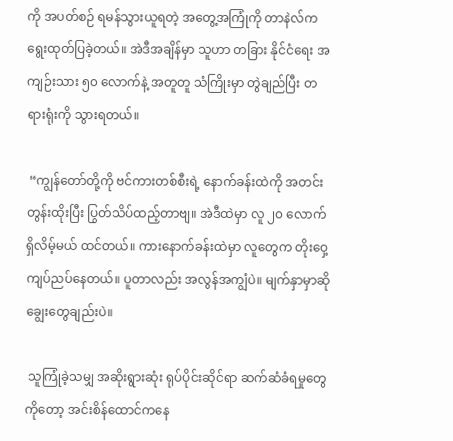ကို အပတ်စဉ် ရမန်သွားယူရတဲ့ အတွေ့အကြုံကို တာနဲလ်က ရွေးထုတ်ပြခဲ့တယ်။ အဲဒီအချိန်မှာ သူဟာ တခြား နိုင်ငံရေး အကျဉ်းသား ၅၀ လောက်နဲ့ အတူတူ သံကြိုးမှာ တွဲချည်ပြီး တရားရုံးကို သွားရတယ်။

 “ကျွန်တော်တို့ကို ဗင်ကားတစ်စီးရဲ့ နောက်ခန်းထဲကို အတင်းတွန်းထိုးပြီး ပြွတ်သိပ်ထည့်တာဗျ။ အဲဒီထဲမှာ လူ ၂၀ လောက် ရှိလိမ့်မယ် ထင်တယ်။ ကားနောက်ခန်းထဲမှာ လူတွေက တိုးဝှေ့ ကျပ်ညပ်နေတယ်။ ပူတာလည်း အလွန်အကျွံပဲ။ မျက်နှာမှာဆို ချွေးတွေချည်းပဲ။

 သူကြုံခဲ့သမျှ အဆိုးရွားဆုံး ရုပ်ပိုင်းဆိုင်ရာ ဆက်ဆံခံရမှုတွေကိုတော့ အင်းစိန်ထောင်ကနေ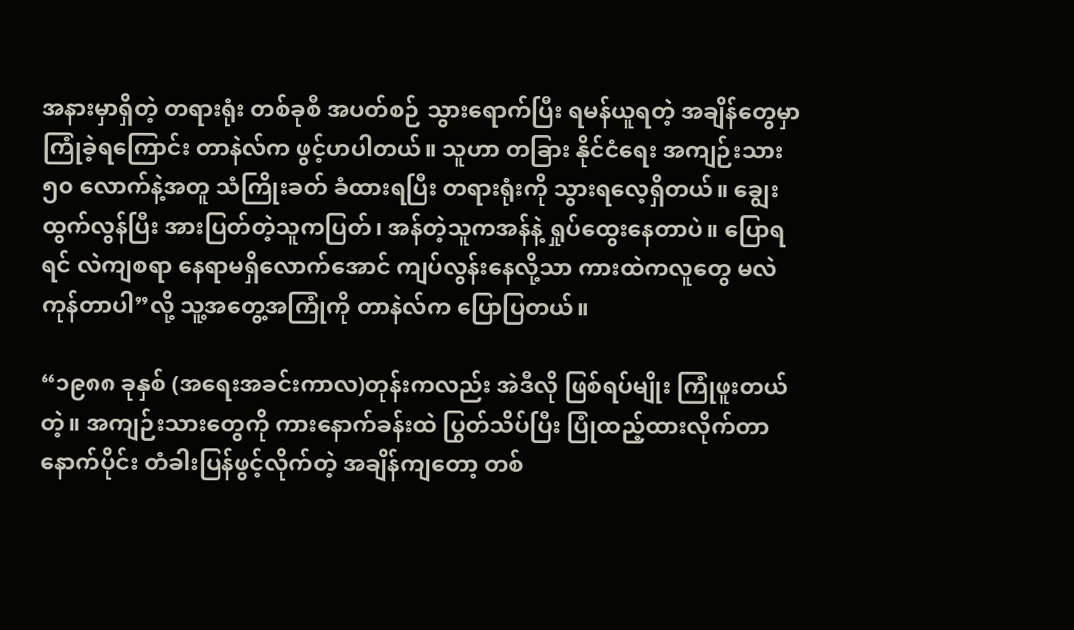အနားမှာရှိတဲ့ တရားရုံး တစ်ခုစီ အပတ်စဉ် သွားရောက်ပြီး ရမန်ယူရတဲ့ အချိန်တွေမှာ ကြုံခဲ့ရကြောင်း တာနဲလ်က ဖွင့်ဟပါတယ်။ သူဟာ တခြား နိုင်ငံရေး အကျဉ်းသား ၅၀ လောက်နဲ့အတူ သံကြိုးခတ် ခံထားရပြီး တရားရုံးကို သွားရလေ့ရှိတယ်။ ချွေးထွက်လွန်ပြီး အားပြတ်တဲ့သူကပြတ်၊ အန်တဲ့သူကအန်နဲ့ ရှုပ်ထွေးနေတာပဲ။ ပြောရရင် လဲကျစရာ နေရာမရှိလောက်အောင် ကျပ်လွန်းနေလို့သာ ကားထဲကလူတွေ မလဲကုန်တာပါ”လို့ သူ့အတွေ့အကြုံကို တာနဲလ်က ပြောပြတယ်။

“၁၉၈၈ ခုနှစ် (အရေးအခင်းကာလ)တုန်းကလည်း အဲဒီလို ဖြစ်ရပ်မျိုး ကြုံဖူးတယ်တဲ့။ အကျဉ်းသားတွေကို ကားနောက်ခန်းထဲ ပြွတ်သိပ်ပြီး ပြုံထည့်ထားလိုက်တာ နောက်ပိုင်း တံခါးပြန်ဖွင့်လိုက်တဲ့ အချိန်ကျတော့ တစ်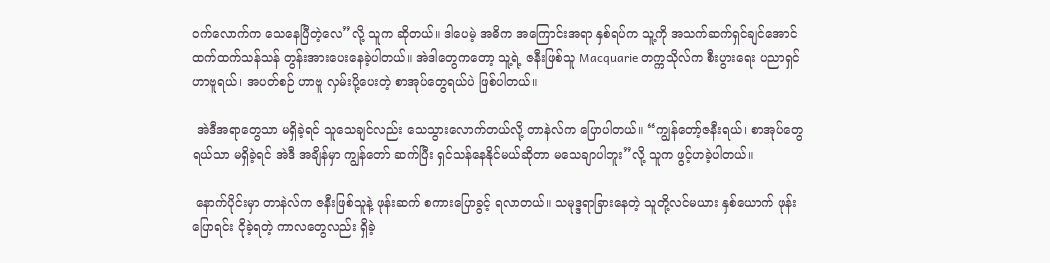ဝက်လောက်က သေနေပြီတဲ့လေ”လို့ သူက ဆိုတယ်။ ဒါပေမဲ့ အဓိက အကြောင်းအရာ နှစ်ရပ်က သူ့ကို အသက်ဆက်ရှင်ချင်အောင် ထက်ထက်သန်သန် တွန်းအားပေးနေခဲ့ပါတယ်။ အဲဒါတွေကတော့ သူ့ရဲ့ ဇနီးဖြစ်သူ Macquarie တက္ကသိုလ်က စီးပွားရေး ပညာရှင် ဟာဗူရယ်၊ အပတ်စဉ် ဟာဗူ လှမ်းပို့ပေးတဲ့ စာအုပ်တွေရယ်ပဲ ဖြစ်ပါတယ်။

 အဲဒီအရာတွေသာ မရှိခဲ့ရင် သူသေချင်လည်း သေသွားလောက်တယ်လို့ တာနဲလ်က ပြောပါတယ်။ “ကျွန်တော့်ဇနီးရယ်၊ စာအုပ်တွေရယ်သာ မရှိခဲ့ရင် အဲဒီ အချိန်မှာ ကျွန်တော် ဆက်ပြီး ရှင်သန်နေနိုင်မယ်ဆိုတာ မသေချာပါဘူး”လို့ သူက ဖွင့်ဟခဲ့ပါတယ်။

 နောက်ပိုင်းမှာ တာနဲလ်က ဇနီးဖြစ်သူနဲ့ ဖုန်းဆက် စကားပြောခွင့် ရလာတယ်။ သမုဒ္ဒရာခြားနေတဲ့ သူတို့လင်မယား နှစ်ယောက် ဖုန်းပြောရင်း ငိုခဲ့ရတဲ့ ကာလတွေလည်း ရှိခဲ့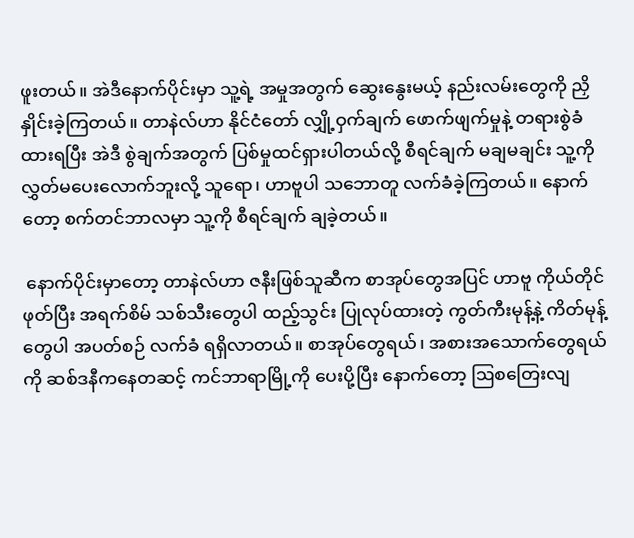ဖူးတယ်။ အဲဒီနောက်ပိုင်းမှာ သူ့ရဲ့ အမှုအတွက် ဆွေးနွေးမယ့် နည်းလမ်းတွေကို ညှိနှိုင်းခဲ့ကြတယ်။ တာနဲလ်ဟာ နိုင်ငံတော် လျှို့ဝှက်ချက် ဖောက်ဖျက်မှုနဲ့ တရားစွဲခံထားရပြီး အဲဒီ စွဲချက်အတွက် ပြစ်မှုထင်ရှားပါတယ်လို့ စီရင်ချက် မချမချင်း သူ့ကို လွှတ်မပေးလောက်ဘူးလို့ သူရော၊ ဟာဗူပါ သဘောတူ လက်ခံခဲ့ကြတယ်။ နောက်တော့ စက်တင်ဘာလမှာ သူ့ကို စီရင်ချက် ချခဲ့တယ်။

 နောက်ပိုင်းမှာတော့ တာနဲလ်ဟာ ဇနီးဖြစ်သူဆီက စာအုပ်တွေအပြင် ဟာဗူ ကိုယ်တိုင်ဖုတ်ပြီး အရက်စိမ် သစ်သီးတွေပါ ထည့်သွင်း ပြုလုပ်ထားတဲ့ ကွတ်ကီးမုန့်နဲ့ ကိတ်မုန့်တွေပါ အပတ်စဉ် လက်ခံ ရရှိလာတယ်။ စာအုပ်တွေရယ်၊ အစားအသောက်တွေရယ်ကို ဆစ်ဒနီကနေတဆင့် ကင်ဘာရာမြို့ကို ပေးပို့ပြီး နောက်တော့ ဩစတြေးလျ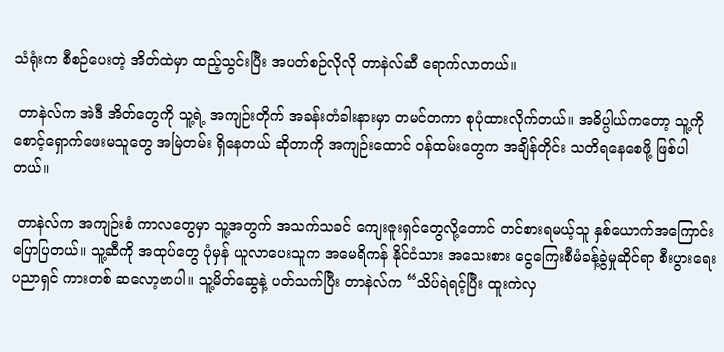သံရုံးက စီစဉ်ပေးတဲ့ အိတ်ထဲမှာ ထည့်သွင်းပြီး အပတ်စဉ်လိုလို တာနဲလ်ဆီ ရောက်လာတယ်။

 တာနဲလ်က အဲဒီ အိတ်တွေကို သူ့ရဲ့ အကျဉ်းတိုက် အခန်းတံခါးနားမှာ တမင်တကာ စုပုံထားလိုက်တယ်။ အဓိပ္ပါယ်ကတော့ သူ့ကို စောင့်ရှောက်ဖေးမသူတွေ အမြဲတမ်း ရှိနေတယ် ဆိုတာကို အကျဉ်းထောင် ဝန်ထမ်းတွေက အချိန်တိုင်း သတိရနေစေဖို့ ဖြစ်ပါတယ်။

 တာနဲလ်က အကျဉ်းစံ ကာလတွေမှာ သူ့အတွက် အသက်သခင် ကျေးဇူးရှင်တွေလို့တောင် တင်စားရမယ့်သူ နှစ်ယောက်အကြောင်း ပြောပြတယ်။ သူ့ဆီကို အထုပ်တွေ ပုံမှန် ယူလာပေးသူက အမေရိကန် နိုင်ငံသား အသေးစား ငွေကြေးစီမံခန့်ခွဲမှုဆိုင်ရာ စီးပွားရေး ပညာရှင် ကားတစ် ဆလော့ဗာပါ။ သူ့မိတ်ဆွေနဲ့ ပတ်သက်ပြီး တာနဲလ်က “သိပ်ရဲရင့်ပြီး ထူးကဲလှ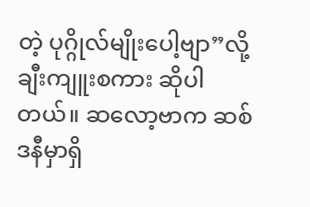တဲ့ ပုဂ္ဂိုလ်မျိုးပေါ့ဗျာ”လို့ ချီးကျူးစကား ဆိုပါတယ်။ ဆလော့ဗာက ဆစ်ဒနီမှာရှိ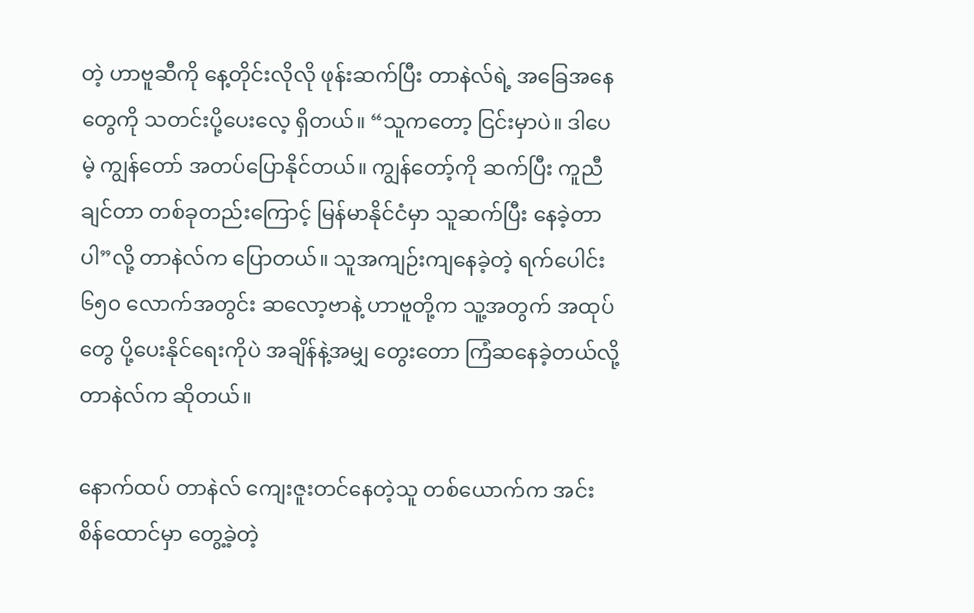တဲ့ ဟာဗူဆီကို နေ့တိုင်းလိုလို ဖုန်းဆက်ပြီး တာနဲလ်ရဲ့ အခြေအနေတွေကို သတင်းပို့ပေးလေ့ ရှိတယ်။ “သူကတော့ ငြင်းမှာပဲ။ ဒါပေမဲ့ ကျွန်တော် အတပ်ပြောနိုင်တယ်။ ကျွန်တော့်ကို ဆက်ပြီး ကူညီချင်တာ တစ်ခုတည်းကြောင့် မြန်မာနိုင်ငံမှာ သူဆက်ပြီး နေခဲ့တာပါ”လို့ တာနဲလ်က ပြောတယ်။ သူအကျဉ်းကျနေခဲ့တဲ့ ရက်ပေါင်း ၆၅၀ လောက်အတွင်း ဆလော့ဗာနဲ့ ဟာဗူတို့က သူ့အတွက် အထုပ်တွေ ပို့ပေးနိုင်ရေးကိုပဲ အချိန်နဲ့အမျှ တွေးတော ကြံဆနေခဲ့တယ်လို့ တာနဲလ်က ဆိုတယ်။

နောက်ထပ် တာနဲလ် ကျေးဇူးတင်နေတဲ့သူ တစ်ယောက်က အင်းစိန်ထောင်မှာ တွေ့ခဲ့တဲ့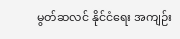မွတ်ဆလင် နိုင်ငံရေး အကျဉ်း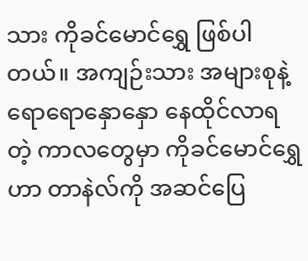သား ကိုခင်မောင်ရွှေ ဖြစ်ပါတယ်။ အကျဉ်းသား အများစုနဲ့ ရောရောနှောနှော နေထိုင်လာရတဲ့ ကာလတွေမှာ ကိုခင်မောင်ရွှေဟာ တာနဲလ်ကို အဆင်ပြေ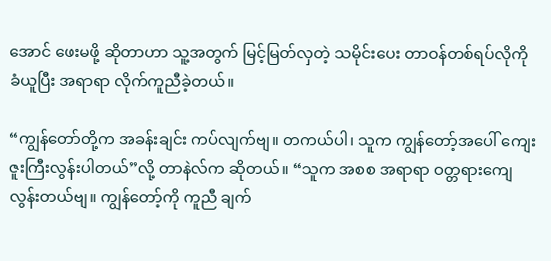အောင် ဖေးမဖို့ ဆိုတာဟာ သူ့အတွက် မြင့်မြတ်လှတဲ့ သမိုင်းပေး တာဝန်တစ်ရပ်လိုကို ခံယူပြီး အရာရာ လိုက်ကူညီခဲ့တယ်။

“ကျွန်တော်တို့က အခန်းချင်း ကပ်လျက်ဗျ။ တကယ်ပါ၊ သူက ကျွန်တော့်အပေါ် ကျေးဇူးကြီးလွန်းပါတယ်”လို့ တာနဲလ်က ဆိုတယ်။ “သူက အစစ အရာရာ ဝတ္တရားကျေလွန်းတယ်ဗျ။ ကျွန်တော့်ကို ကူညီ ချက်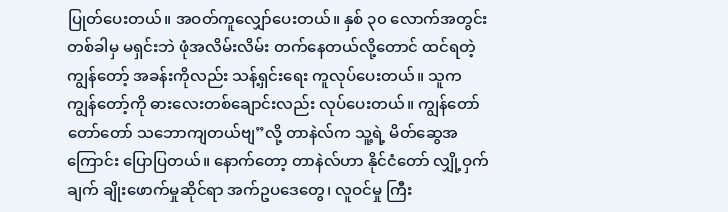ပြုတ်ပေးတယ်။ အဝတ်ကူလျှော်ပေးတယ်။ နှစ် ၃၀ လောက်အတွင်း တစ်ခါမှ မရှင်းဘဲ ဖုံအလိမ်းလိမ်း တက်နေတယ်လို့တောင် ထင်ရတဲ့ ကျွန်တော့် အခန်းကိုလည်း သန့်ရှင်းရေး ကူလုပ်ပေးတယ်။ သူက ကျွန်တော့်ကို ဓားလေးတစ်ချောင်းလည်း လုပ်ပေးတယ်။ ကျွန်တော် တော်တော် သဘောကျတယ်ဗျ”လို့ တာနဲလ်က သူ့ရဲ့ မိတ်ဆွေအကြောင်း ပြောပြတယ်။ နောက်တော့ တာနဲလ်ဟာ နိုင်ငံတော် လျှို့ဝှက်ချက် ချိုးဖောက်မှုဆိုင်ရာ အက်ဥပဒေတွေ၊ လူဝင်မှု ကြီး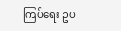ကြပ်ရေး ဥပ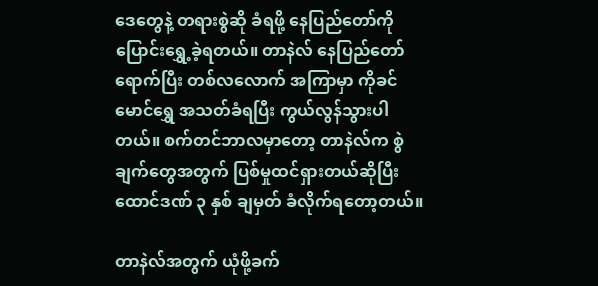ဒေတွေနဲ့ တရားစွဲဆို ခံရဖို့ နေပြည်တော်ကို ပြောင်းရွှေ့ခဲ့ရတယ်။ တာနဲလ် နေပြည်တော်ရောက်ပြီး တစ်လလောက် အကြာမှာ ကိုခင်မောင်ရွှေ အသတ်ခံရပြီး ကွယ်လွန်သွားပါတယ်။ စက်တင်ဘာလမှာတော့ တာနဲလ်က စွဲချက်တွေအတွက် ပြစ်မှုထင်ရှားတယ်ဆိုပြီး ထောင်ဒဏ် ၃ နှစ် ချမှတ် ခံလိုက်ရတော့တယ်။

တာနဲလ်အတွက် ယုံဖို့ခက်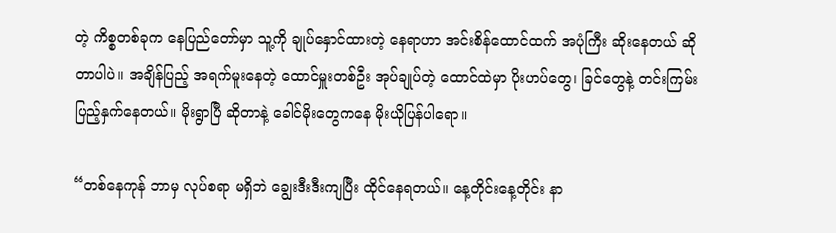တဲ့ ကိစ္စတစ်ခုက နေပြည်တော်မှာ သူ့ကို ချုပ်နှောင်ထားတဲ့ နေရာဟာ အင်းစိန်ထောင်ထက် အပုံကြီး ဆိုးနေတယ် ဆိုတာပါပဲ။ အချိန်ပြည့် အရက်မူးနေတဲ့ ထောင်မှူးတစ်ဦး အုပ်ချုပ်တဲ့ ထောင်ထဲမှာ ပိုးဟပ်တွေ၊ ခြင်တွေနဲ့ တင်းကြမ်း ပြည့်နှက်နေတယ်။ မိုးရွာပြီ ဆိုတာနဲ့ ခေါင်မိုးတွေကနေ မိုးယိုပြန်ပါရော။

“တစ်နေကုန် ဘာမှ လုပ်စရာ မရှိဘဲ ချွေးဒီးဒီးကျပြီး ထိုင်နေရတယ်။ နေ့တိုင်းနေ့တိုင်း နာ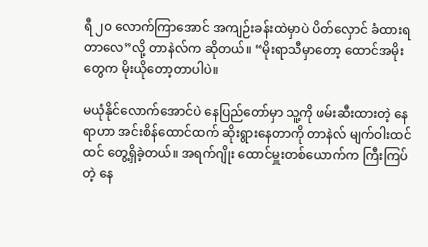ရီ ၂၀ လောက်ကြာအောင် အကျဉ်းခန်းထဲမှာပဲ ပိတ်လှောင် ခံထားရတာလေ”လို့ တာနဲလ်က ဆိုတယ်။ “မိုးရာသီမှာတော့ ထောင်အမိုးတွေက မိုးယိုတော့တာပါပဲ။

မယုံနိုင်လောက်အောင်ပဲ နေပြည်တော်မှာ သူ့ကို ဖမ်းဆီးထားတဲ့ နေရာဟာ အင်းစိန်ထောင်ထက် ဆိုးရွားနေတာကို တာနဲလ် မျက်ဝါးထင်ထင် တွေ့ရှိခဲ့တယ်။ အရက်ဂျိုး ထောင်မှူးတစ်ယောက်က ကြီးကြပ်တဲ့ နေ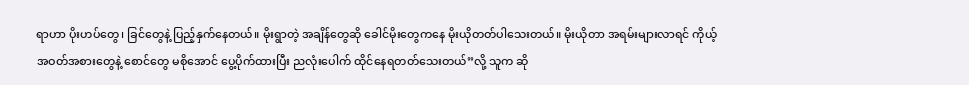ရာဟာ ပိုးဟပ်တွေ၊ ခြင်တွေနဲ့ ပြည့်နှက်နေတယ်။ မိုးရွာတဲ့ အချိန်တွေဆို ခေါင်မိုးတွေကနေ မိုးယိုတတ်ပါသေးတယ်။ မိုးယိုတာ အရမ်းများလာရင် ကိုယ့်အဝတ်အစားတွေနဲ့ စောင်တွေ မစိုအောင် ပွေ့ပိုက်ထားပြီး ညလုံးပေါက် ထိုင်နေရတတ်သေးတယ်”လို့ သူက ဆို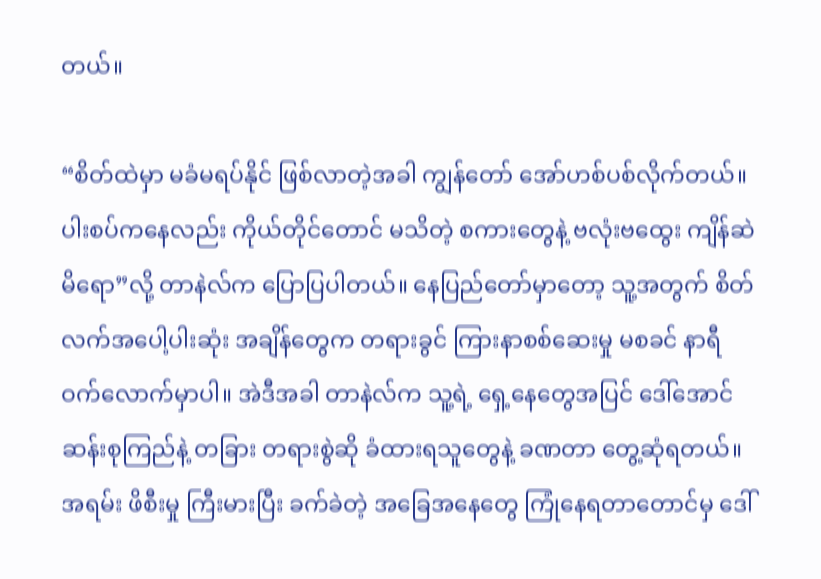တယ်။

“စိတ်ထဲမှာ မခံမရပ်နိုင် ဖြစ်လာတဲ့အခါ ကျွန်တော် အော်ဟစ်ပစ်လိုက်တယ်။ ပါးစပ်ကနေလည်း ကိုယ်တိုင်တောင် မသိတဲ့ စကားတွေနဲ့ ဗလုံးဗထွေး ကျိန်ဆဲမိရော”လို့ တာနဲလ်က ပြောပြပါတယ်။ နေပြည်တော်မှာတော့ သူ့အတွက် စိတ်လက်အပေါ့ပါးဆုံး အချိန်တွေက တရားခွင် ကြားနာစစ်ဆေးမှု မစခင် နာရီဝက်လောက်မှာပါ။ အဲဒီအခါ တာနဲလ်က သူ့ရဲ့ ရှေ့နေတွေအပြင် ဒေါ်အောင်ဆန်းစုကြည်နဲ့ တခြား တရားစွဲဆို ခံထားရသူတွေနဲ့ ခဏတာ တွေ့ဆုံရတယ်။ အရမ်း ဖိစီးမှု ကြီးမားပြီး ခက်ခဲတဲ့ အခြေအနေတွေ ကြုံနေရတာတောင်မှ ဒေါ်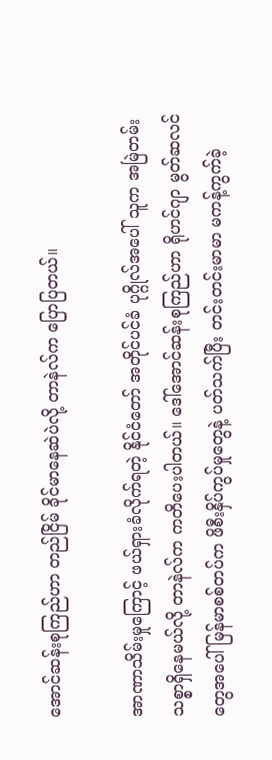အောင်ဆန်းစုကြည်ဟာ တည်ငြိမ် ခိုင်မာနေဆဲပဲလို့ တာနဲလ်က ပြောပြတယ်။

အာဏာသိမ်းမှုကြောင့် ဖယ်ရှားခံလိုက်ရတဲ့ နိုင်ငံတော် အတိုင်ပင်ခံ ပုဂ္ဂိုလ်အပေါ် သူက အမြဲတမ်း သစ္စာရှိနေမယ်လို့ တာနဲလ်က ကတိပေးပါတယ်။ ဒေါ်အောင်ဆန်းစုကြည်ဟာ ရိုဟင်ဂျာ မွတ်ဆလင်တွေအပေါ် မြန်မာစစ်တပ်က ဖိစီးနှိပ်ကွပ်မှုတွေနဲ့ ပတ်သက်ပြီး တင်းတင်းမာမာ မကန့်ကွက်ခဲ့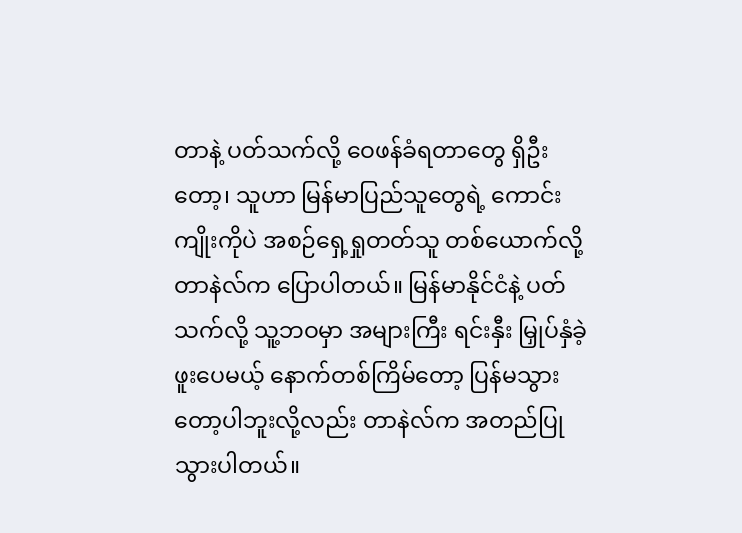တာနဲ့ ပတ်သက်လို့ ဝေဖန်ခံရတာတွေ ရှိဦးတော့၊ သူဟာ မြန်မာပြည်သူတွေရဲ့ ကောင်းကျိုးကိုပဲ အစဉ်ရှေ့ရှုတတ်သူ တစ်ယောက်လို့ တာနဲလ်က ပြောပါတယ်။ မြန်မာနိုင်ငံနဲ့ ပတ်သက်လို့ သူ့ဘဝမှာ အများကြီး ရင်းနှီး မြှုပ်နှံခဲ့ဖူးပေမယ့် နောက်တစ်ကြိမ်တော့ ပြန်မသွားတော့ပါဘူးလို့လည်း တာနဲလ်က အတည်ပြုသွားပါတယ်။